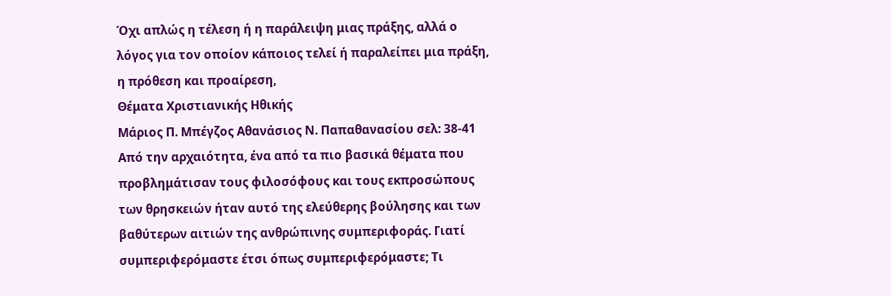Όχι απλώς η τέλεση ή η παράλειψη μιας πράξης, αλλά ο λόγος για τον οποίον κάποιος τελεί ή παραλείπει μια πράξη, η πρόθεση και προαίρεση,
Θέματα Χριστιανικής Ηθικής
Μάριος Π. Μπέγζος Αθανάσιος Ν. Παπαθανασίου σελ: 38-41
Από την αρχαιότητα, ένα από τα πιο βασικά θέματα που προβλημάτισαν τους φιλοσόφους και τους εκπροσώπους των θρησκειών ήταν αυτό της ελεύθερης βούλησης και των βαθύτερων αιτιών της ανθρώπινης συμπεριφοράς. Γιατί συμπεριφερόμαστε έτσι όπως συμπεριφερόμαστε; Τι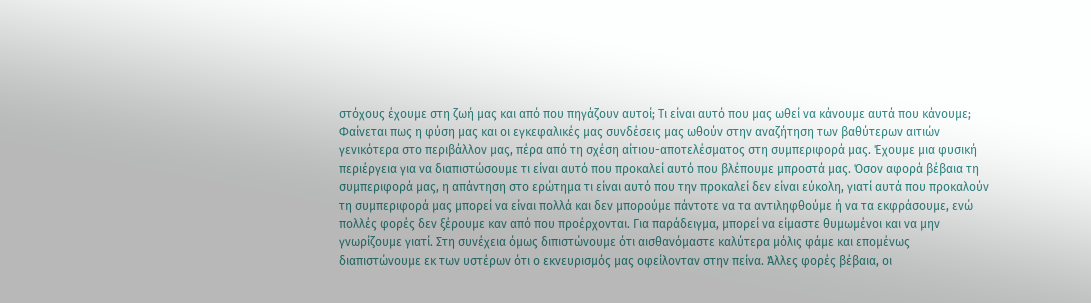στόχους έχουμε στη ζωή μας και από που πηγάζουν αυτοί; Τι είναι αυτό που μας ωθεί να κάνουμε αυτά που κάνουμε;
Φαίνεται πως η φύση μας και οι εγκεφαλικές μας συνδέσεις μας ωθούν στην αναζήτηση των βαθύτερων αιτιών γενικότερα στο περιβάλλον μας, πέρα από τη σχέση αίτιου-αποτελέσματος στη συμπεριφορά μας. Έχουμε μια φυσική περιέργεια για να διαπιστώσουμε τι είναι αυτό που προκαλεί αυτό που βλέπουμε μπροστά μας. Όσον αφορά βέβαια τη συμπεριφορά μας, η απάντηση στο ερώτημα τι είναι αυτό που την προκαλεί δεν είναι εύκολη, γιατί αυτά που προκαλούν τη συμπεριφορά μας μπορεί να είναι πολλά και δεν μπορούμε πάντοτε να τα αντιληφθούμε ή να τα εκφράσουμε, ενώ πολλές φορές δεν ξέρουμε καν από που προέρχονται. Για παράδειγμα, μπορεί να είμαστε θυμωμένοι και να μην γνωρίζουμε γιατί. Στη συνέχεια όμως διπιστώνουμε ότι αισθανόμαστε καλύτερα μόλις φάμε και επομένως διαπιστώνουμε εκ των υστέρων ότι ο εκνευρισμός μας οφείλονταν στην πείνα. Άλλες φορές βέβαια, οι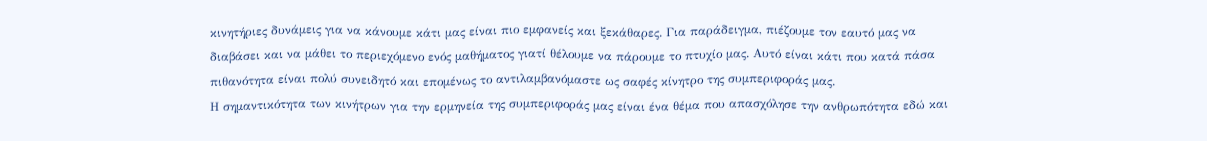κινητήριες δυνάμεις για να κάνουμε κάτι μας είναι πιο εμφανείς και ξεκάθαρες. Για παράδειγμα, πιέζουμε τον εαυτό μας να διαβάσει και να μάθει το περιεχόμενο ενός μαθήματος γιατί θέλουμε να πάρουμε το πτυχίο μας. Αυτό είναι κάτι που κατά πάσα πιθανότητα είναι πολύ συνειδητό και επομένως το αντιλαμβανόμαστε ως σαφές κίνητρο της συμπεριφοράς μας.
Η σημαντικότητα των κινήτρων για την ερμηνεία της συμπεριφοράς μας είναι ένα θέμα που απασχόλησε την ανθρωπότητα εδώ και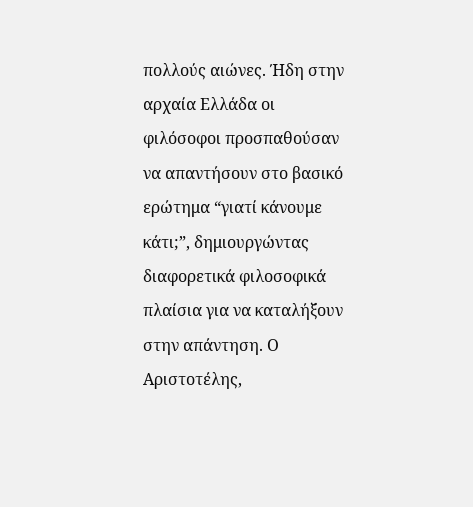πολλούς αιώνες. Ήδη στην αρχαία Ελλάδα οι φιλόσοφοι προσπαθούσαν να απαντήσουν στο βασικό ερώτημα “γιατί κάνουμε κάτι;”, δημιουργώντας διαφορετικά φιλοσοφικά πλαίσια για να καταλήξουν στην απάντηση. Ο Αριστοτέλης,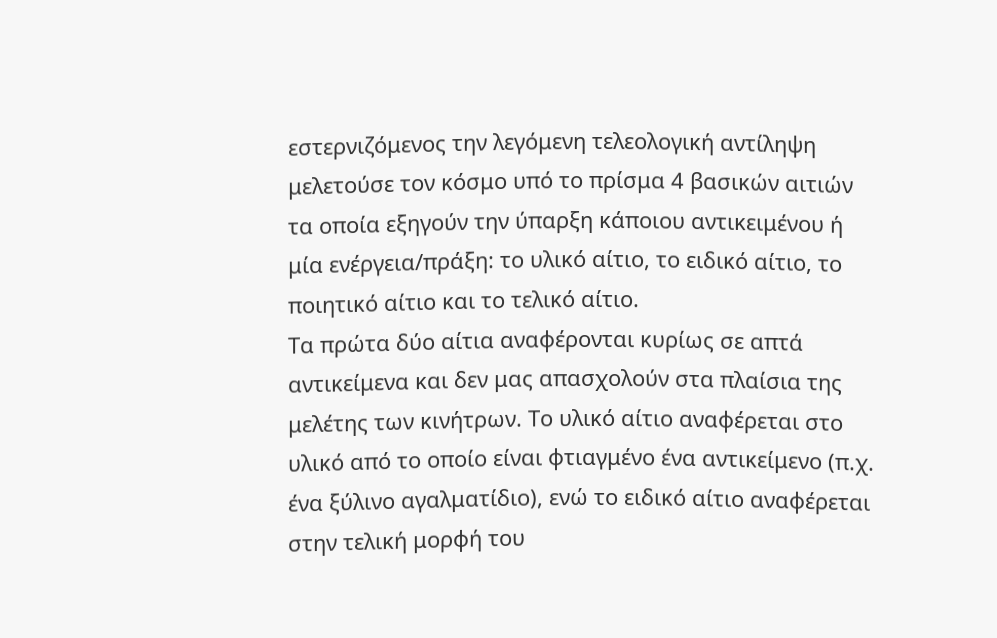εστερνιζόμενος την λεγόμενη τελεολογική αντίληψη μελετούσε τον κόσμο υπό το πρίσμα 4 βασικών αιτιών τα οποία εξηγούν την ύπαρξη κάποιου αντικειμένου ή μία ενέργεια/πράξη: το υλικό αίτιο, το ειδικό αίτιο, το ποιητικό αίτιο και το τελικό αίτιο.
Τα πρώτα δύο αίτια αναφέρονται κυρίως σε απτά αντικείμενα και δεν μας απασχολούν στα πλαίσια της μελέτης των κινήτρων. Το υλικό αίτιο αναφέρεται στο υλικό από το οποίο είναι φτιαγμένο ένα αντικείμενο (π.χ. ένα ξύλινο αγαλματίδιο), ενώ το ειδικό αίτιο αναφέρεται στην τελική μορφή του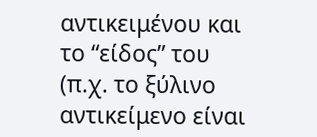αντικειμένου και το “είδος” του (π.χ. το ξύλινο αντικείμενο είναι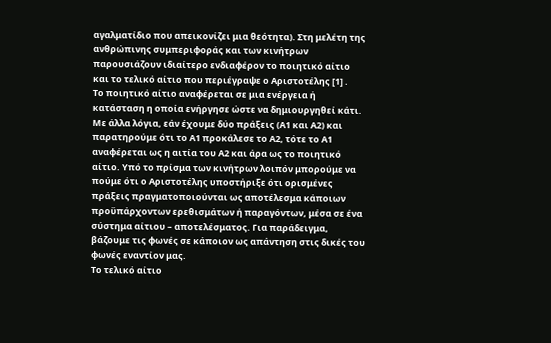αγαλματίδιο που απεικονίζει μια θεότητα). Στη μελέτη της ανθρώπινης συμπεριφοράς και των κινήτρων παρουσιάζουν ιδιαίτερο ενδιαφέρον το ποιητικό αίτιο και το τελικό αίτιο που περιέγραψε ο Αριστοτέλης [1] .
Το ποιητικό αίτιο αναφέρεται σε μια ενέργεια ή κατάσταση η οποία ενήργησε ώστε να δημιουργηθεί κάτι. Με άλλα λόγια, εάν έχουμε δύο πράξεις (Α1 και Α2) και παρατηρούμε ότι το Α1 προκάλεσε το Α2, τότε το Α1 αναφέρεται ως η αιτία του Α2 και άρα ως το ποιητικό αίτιο. Υπό το πρίσμα των κινήτρων λοιπόν μπορούμε να πούμε ότι ο Αριστοτέλης υποστήριξε ότι ορισμένες πράξεις πραγματοποιούνται ως αποτέλεσμα κάποιων προϋπάρχοντων ερεθισμάτων ή παραγόντων, μέσα σε ένα σύστημα αίτιου – αποτελέσματος. Για παράδειγμα, βάζουμε τις φωνές σε κάποιον ως απάντηση στις δικές του φωνές εναντίον μας.
Το τελικό αίτιο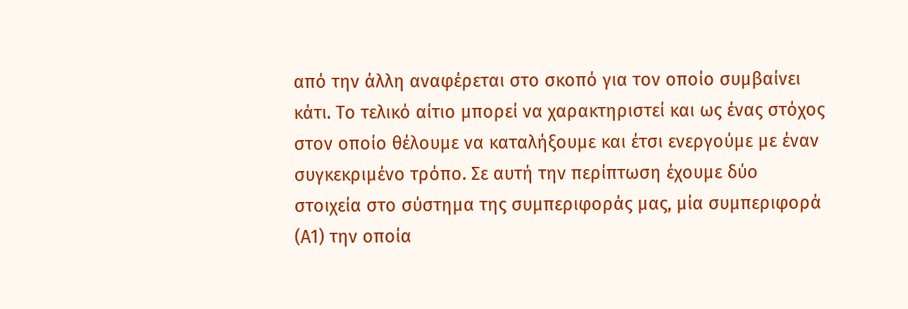από την άλλη αναφέρεται στο σκοπό για τον οποίο συμβαίνει κάτι. Το τελικό αίτιο μπορεί να χαρακτηριστεί και ως ένας στόχος στον οποίο θέλουμε να καταλήξουμε και έτσι ενεργούμε με έναν συγκεκριμένο τρόπο. Σε αυτή την περίπτωση έχουμε δύο στοιχεία στο σύστημα της συμπεριφοράς μας, μία συμπεριφορά (Α1) την οποία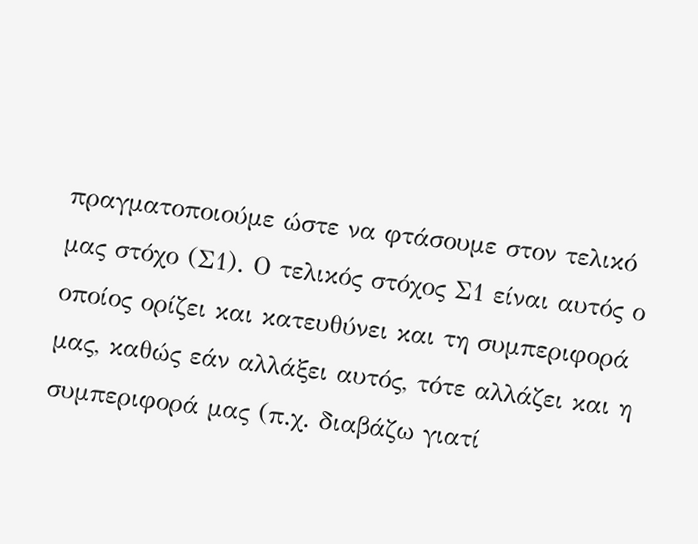πραγματοποιούμε ώστε να φτάσουμε στον τελικό μας στόχο (Σ1). Ο τελικός στόχος Σ1 είναι αυτός ο οποίος ορίζει και κατευθύνει και τη συμπεριφορά μας, καθώς εάν αλλάξει αυτός, τότε αλλάζει και η συμπεριφορά μας (π.χ. διαβάζω γιατί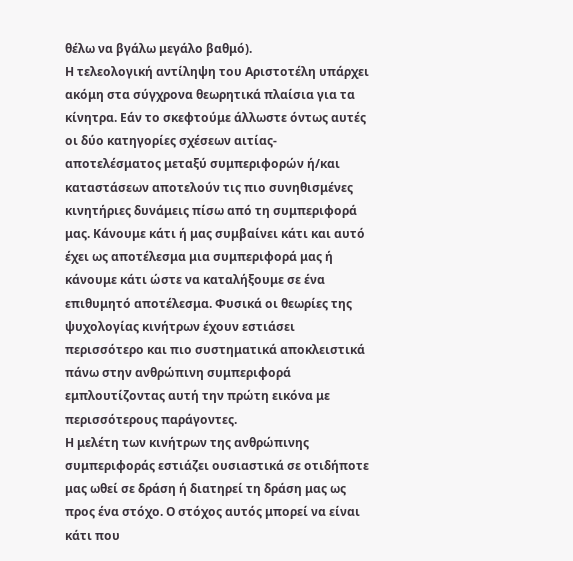θέλω να βγάλω μεγάλο βαθμό).
Η τελεολογική αντίληψη του Αριστοτέλη υπάρχει ακόμη στα σύγχρονα θεωρητικά πλαίσια για τα κίνητρα. Εάν το σκεφτούμε άλλωστε όντως αυτές οι δύο κατηγορίες σχέσεων αιτίας-αποτελέσματος μεταξύ συμπεριφορών ή/και καταστάσεων αποτελούν τις πιο συνηθισμένες κινητήριες δυνάμεις πίσω από τη συμπεριφορά μας. Κάνουμε κάτι ή μας συμβαίνει κάτι και αυτό έχει ως αποτέλεσμα μια συμπεριφορά μας ή κάνουμε κάτι ώστε να καταλήξουμε σε ένα επιθυμητό αποτέλεσμα. Φυσικά οι θεωρίες της ψυχολογίας κινήτρων έχουν εστιάσει περισσότερο και πιο συστηματικά αποκλειστικά πάνω στην ανθρώπινη συμπεριφορά εμπλουτίζοντας αυτή την πρώτη εικόνα με περισσότερους παράγοντες.
Η μελέτη των κινήτρων της ανθρώπινης συμπεριφοράς εστιάζει ουσιαστικά σε οτιδήποτε μας ωθεί σε δράση ή διατηρεί τη δράση μας ως προς ένα στόχο. Ο στόχος αυτός μπορεί να είναι κάτι που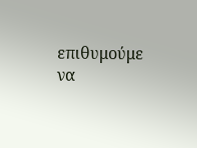επιθυμούμε να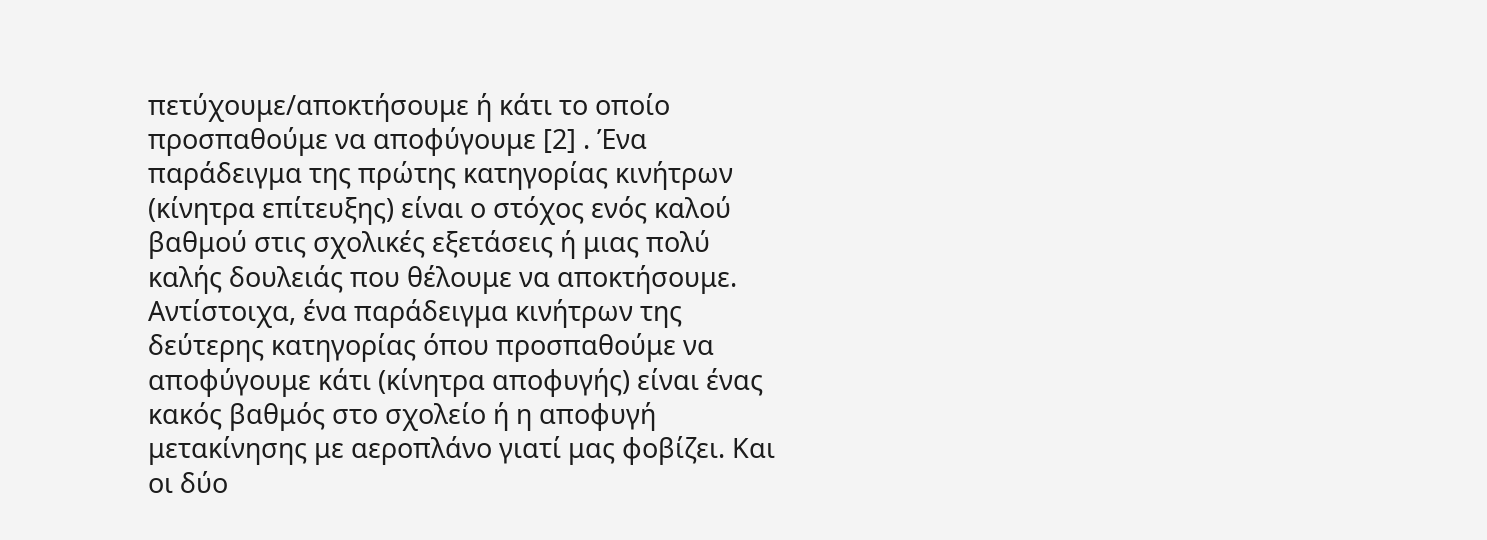πετύχουμε/αποκτήσουμε ή κάτι το οποίο προσπαθούμε να αποφύγουμε [2] . Ένα παράδειγμα της πρώτης κατηγορίας κινήτρων (κίνητρα επίτευξης) είναι ο στόχος ενός καλού βαθμού στις σχολικές εξετάσεις ή μιας πολύ καλής δουλειάς που θέλουμε να αποκτήσουμε. Αντίστοιχα, ένα παράδειγμα κινήτρων της δεύτερης κατηγορίας όπου προσπαθούμε να αποφύγουμε κάτι (κίνητρα αποφυγής) είναι ένας κακός βαθμός στο σχολείο ή η αποφυγή μετακίνησης με αεροπλάνο γιατί μας φοβίζει. Και οι δύο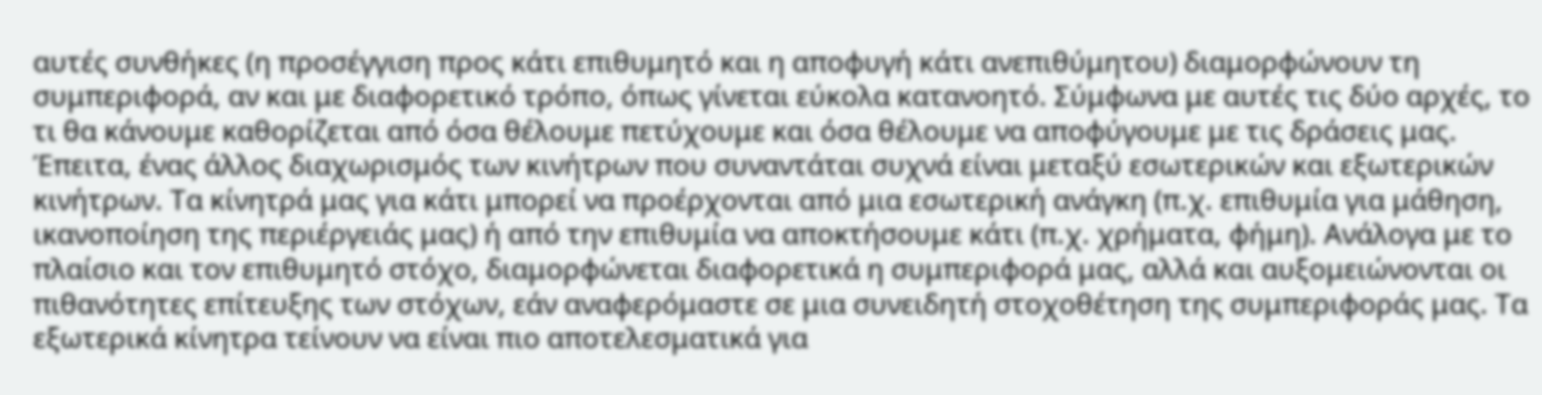αυτές συνθήκες (η προσέγγιση προς κάτι επιθυμητό και η αποφυγή κάτι ανεπιθύμητου) διαμορφώνουν τη συμπεριφορά, αν και με διαφορετικό τρόπο, όπως γίνεται εύκολα κατανοητό. Σύμφωνα με αυτές τις δύο αρχές, το τι θα κάνουμε καθορίζεται από όσα θέλουμε πετύχουμε και όσα θέλουμε να αποφύγουμε με τις δράσεις μας.
Έπειτα, ένας άλλος διαχωρισμός των κινήτρων που συναντάται συχνά είναι μεταξύ εσωτερικών και εξωτερικών κινήτρων. Τα κίνητρά μας για κάτι μπορεί να προέρχονται από μια εσωτερική ανάγκη (π.χ. επιθυμία για μάθηση, ικανοποίηση της περιέργειάς μας) ή από την επιθυμία να αποκτήσουμε κάτι (π.χ. χρήματα, φήμη). Ανάλογα με το πλαίσιο και τον επιθυμητό στόχο, διαμορφώνεται διαφορετικά η συμπεριφορά μας, αλλά και αυξομειώνονται οι πιθανότητες επίτευξης των στόχων, εάν αναφερόμαστε σε μια συνειδητή στοχοθέτηση της συμπεριφοράς μας. Τα εξωτερικά κίνητρα τείνουν να είναι πιο αποτελεσματικά για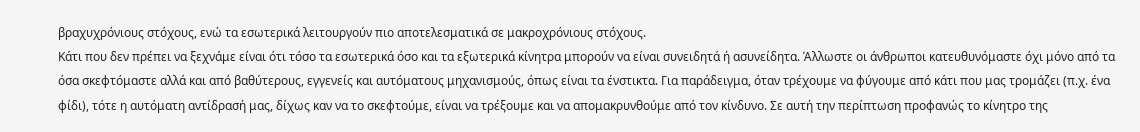βραχυχρόνιους στόχους, ενώ τα εσωτερικά λειτουργούν πιο αποτελεσματικά σε μακροχρόνιους στόχους.
Κάτι που δεν πρέπει να ξεχνάμε είναι ότι τόσο τα εσωτερικά όσο και τα εξωτερικά κίνητρα μπορούν να είναι συνειδητά ή ασυνείδητα. Άλλωστε οι άνθρωποι κατευθυνόμαστε όχι μόνο από τα όσα σκεφτόμαστε αλλά και από βαθύτερους, εγγενείς και αυτόματους μηχανισμούς, όπως είναι τα ένστικτα. Για παράδειγμα, όταν τρέχουμε να φύγουμε από κάτι που μας τρομάζει (π.χ. ένα φίδι), τότε η αυτόματη αντίδρασή μας, δίχως καν να το σκεφτούμε, είναι να τρέξουμε και να απομακρυνθούμε από τον κίνδυνο. Σε αυτή την περίπτωση προφανώς το κίνητρο της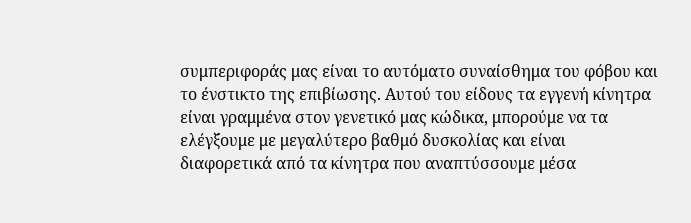συμπεριφοράς μας είναι το αυτόματο συναίσθημα του φόβου και το ένστικτο της επιβίωσης. Αυτού του είδους τα εγγενή κίνητρα είναι γραμμένα στον γενετικό μας κώδικα, μπορούμε να τα ελέγξουμε με μεγαλύτερο βαθμό δυσκολίας και είναι διαφορετικά από τα κίνητρα που αναπτύσσουμε μέσα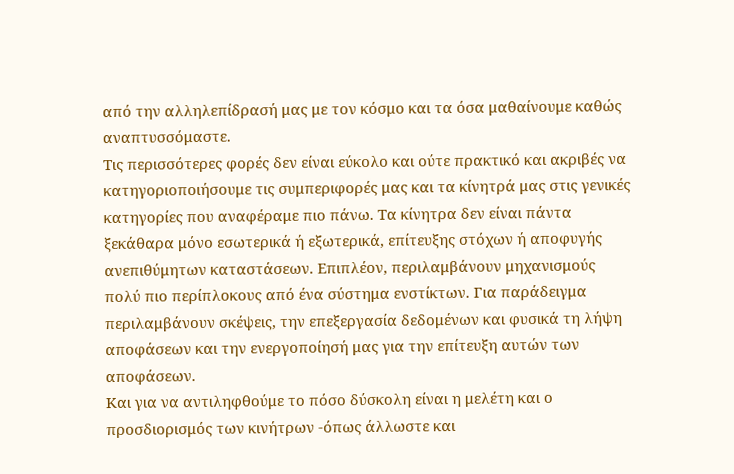από την αλληλεπίδρασή μας με τον κόσμο και τα όσα μαθαίνουμε καθώς αναπτυσσόμαστε.
Τις περισσότερες φορές δεν είναι εύκολο και ούτε πρακτικό και ακριβές να κατηγοριοποιήσουμε τις συμπεριφορές μας και τα κίνητρά μας στις γενικές κατηγορίες που αναφέραμε πιο πάνω. Τα κίνητρα δεν είναι πάντα ξεκάθαρα μόνο εσωτερικά ή εξωτερικά, επίτευξης στόχων ή αποφυγής ανεπιθύμητων καταστάσεων. Επιπλέον, περιλαμβάνουν μηχανισμούς πολύ πιο περίπλοκους από ένα σύστημα ενστίκτων. Για παράδειγμα περιλαμβάνουν σκέψεις, την επεξεργασία δεδομένων και φυσικά τη λήψη αποφάσεων και την ενεργοποίησή μας για την επίτευξη αυτών των αποφάσεων.
Και για να αντιληφθούμε το πόσο δύσκολη είναι η μελέτη και ο προσδιορισμός των κινήτρων -όπως άλλωστε και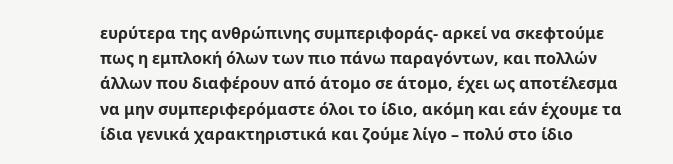ευρύτερα της ανθρώπινης συμπεριφοράς- αρκεί να σκεφτούμε πως η εμπλοκή όλων των πιο πάνω παραγόντων, και πολλών άλλων που διαφέρουν από άτομο σε άτομο, έχει ως αποτέλεσμα να μην συμπεριφερόμαστε όλοι το ίδιο, ακόμη και εάν έχουμε τα ίδια γενικά χαρακτηριστικά και ζούμε λίγο – πολύ στο ίδιο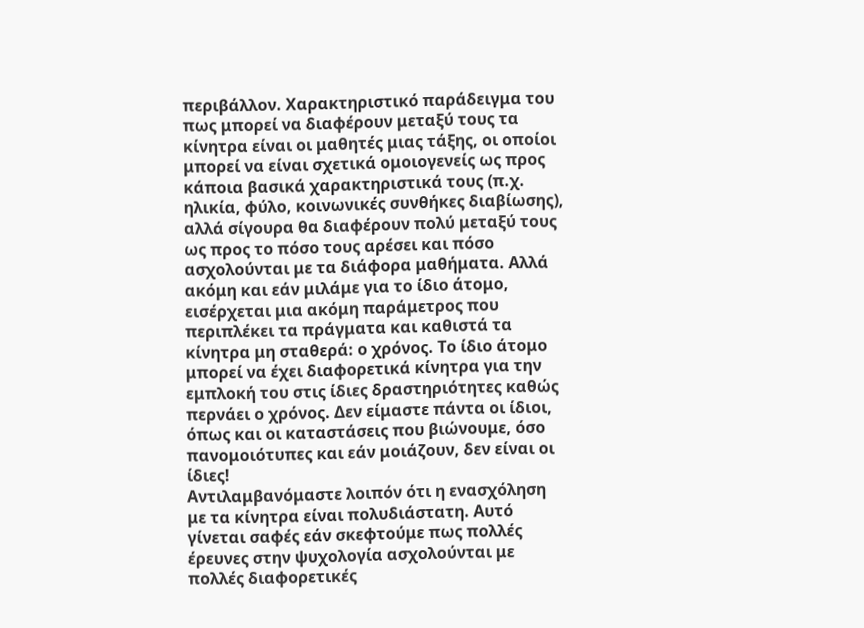περιβάλλον. Χαρακτηριστικό παράδειγμα του πως μπορεί να διαφέρουν μεταξύ τους τα κίνητρα είναι οι μαθητές μιας τάξης, οι οποίοι μπορεί να είναι σχετικά ομοιογενείς ως προς κάποια βασικά χαρακτηριστικά τους (π.χ. ηλικία, φύλο, κοινωνικές συνθήκες διαβίωσης), αλλά σίγουρα θα διαφέρουν πολύ μεταξύ τους ως προς το πόσο τους αρέσει και πόσο ασχολούνται με τα διάφορα μαθήματα. Αλλά ακόμη και εάν μιλάμε για το ίδιο άτομο, εισέρχεται μια ακόμη παράμετρος που περιπλέκει τα πράγματα και καθιστά τα κίνητρα μη σταθερά: ο χρόνος. Το ίδιο άτομο μπορεί να έχει διαφορετικά κίνητρα για την εμπλοκή του στις ίδιες δραστηριότητες καθώς περνάει ο χρόνος. Δεν είμαστε πάντα οι ίδιοι, όπως και οι καταστάσεις που βιώνουμε, όσο πανομοιότυπες και εάν μοιάζουν, δεν είναι οι ίδιες!
Αντιλαμβανόμαστε λοιπόν ότι η ενασχόληση με τα κίνητρα είναι πολυδιάστατη. Αυτό γίνεται σαφές εάν σκεφτούμε πως πολλές έρευνες στην ψυχολογία ασχολούνται με πολλές διαφορετικές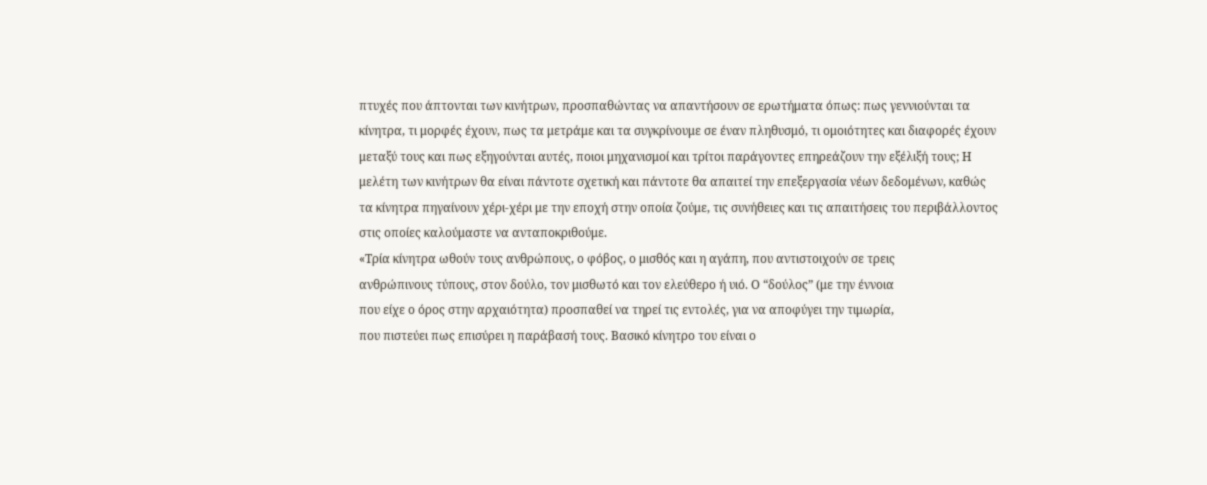πτυχές που άπτονται των κινήτρων, προσπαθώντας να απαντήσουν σε ερωτήματα όπως: πως γεννιούνται τα κίνητρα, τι μορφές έχουν, πως τα μετράμε και τα συγκρίνουμε σε έναν πληθυσμό, τι ομοιότητες και διαφορές έχουν μεταξύ τους και πως εξηγούνται αυτές, ποιοι μηχανισμοί και τρίτοι παράγοντες επηρεάζουν την εξέλιξή τους; Η μελέτη των κινήτρων θα είναι πάντοτε σχετική και πάντοτε θα απαιτεί την επεξεργασία νέων δεδομένων, καθώς τα κίνητρα πηγαίνουν χέρι-χέρι με την εποχή στην οποία ζούμε, τις συνήθειες και τις απαιτήσεις του περιβάλλοντος στις οποίες καλούμαστε να ανταποκριθούμε.
«Τρία κίνητρα ωθούν τους ανθρώπους, ο φόβος, ο μισθός και η αγάπη, που αντιστοιχούν σε τρεις
ανθρώπινους τύπους, στον δούλο, τον μισθωτό και τον ελεύθερο ή υιό. Ο “δούλος” (με την έννοια
που είχε ο όρος στην αρχαιότητα) προσπαθεί να τηρεί τις εντολές, για να αποφύγει την τιμωρία,
που πιστεύει πως επισύρει η παράβασή τους. Βασικό κίνητρο του είναι ο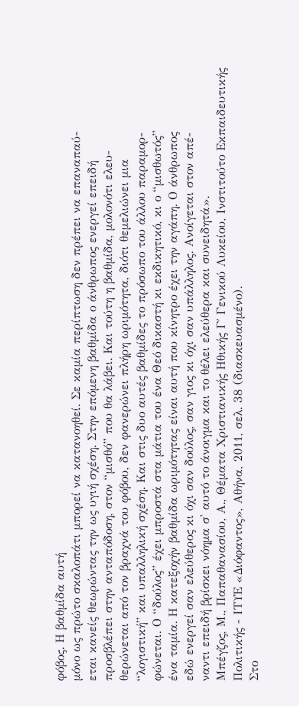φόβος. Η βαθμίδα αυτή
μόνο ως πρώτο σκαλοπάτι μπορεί να κατανοηθεί. Σε καμία περίπτωση δεν πρέπει να επαναπαύ-
εται κανείς θεωρώντας την ως υγιή σχέση. Στην επόμενη βαθμίδα ο άνθρωπος ενεργεί επειδή
προσβλέπει στην ανταπόδοση, στον “μισθό” που θα λάβει. Και τούτη η βαθμίδα, μολονότι ελευ-
θερώνεται από τον βραχνά του φόβου, δεν φανερώνει πλήρη ωριμότητα, διότι θεμελιώνει μια
“λογιστική” και υπαλληλική σχέση. Και στις δυο αυτές βαθμίδες το πρόσωπο του άλλου παραμορ-
φώνεται. Ο “δούλος” έχει μπροστά στα μάτια του ένα Θεό δικαστή κι εκδικητικό, κι ο “μισθωτός”
ένα ταμία. Η κατεξοχήν βαθμίδα ωριμότητας είναι αυτή που κίνητρο έχει την αγάπη. Ο άνθρωπος
εδώ ενεργεί σαν ελεύθερος κι όχι σαν δούλος, σαν γιος κι όχι σαν υπάλληλος. Ανοίγεται στον απέ-
ναντι επειδή βρίσκει νόημα σ' αυτό το άνοιγμα και το θέλει ελεύθερα και συνειδητά».
Μπέγζος, Μ., Παπαθανασίου, Α., Θέματα Χριστιανικής Ηθικής Γ΄ Γενικού Λυκείου, Ινστιτούτο Εκπαιδευτικής
Πολιτικής - ΙΤΥΕ «Διόφαντος», Αθήνα, 2011, σελ. 38 (διασκευασμένο).
Στο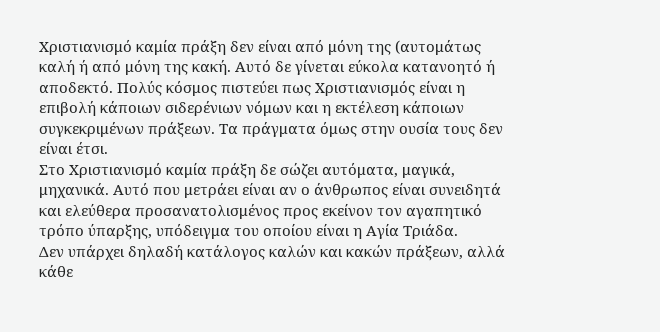Χριστιανισμό καμία πράξη δεν είναι από μόνη της (αυτομάτως καλή ή από μόνη της κακή. Αυτό δε γίνεται εύκολα κατανοητό ή αποδεκτό. Πολύς κόσμος πιστεύει πως Χριστιανισμός είναι η επιβολή κάποιων σιδερένιων νόμων και η εκτέλεση κάποιων συγκεκριμένων πράξεων. Τα πράγματα όμως στην ουσία τους δεν είναι έτσι.
Στο Χριστιανισμό καμία πράξη δε σώζει αυτόματα, μαγικά, μηχανικά. Αυτό που μετράει είναι αν ο άνθρωπος είναι συνειδητά και ελεύθερα προσανατολισμένος προς εκείνον τον αγαπητικό τρόπο ύπαρξης, υπόδειγμα του οποίου είναι η Αγία Τριάδα.
Δεν υπάρχει δηλαδή κατάλογος καλών και κακών πράξεων, αλλά κάθε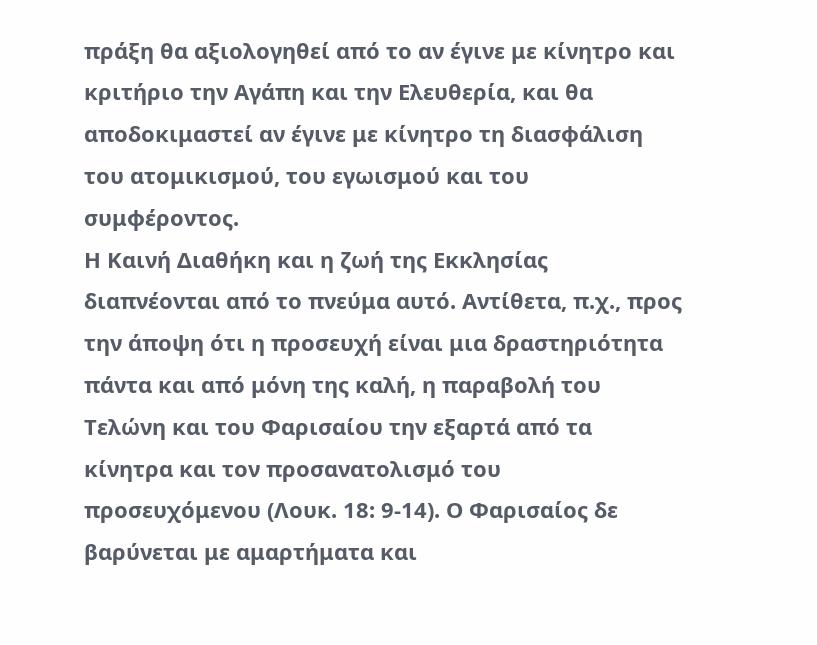πράξη θα αξιολογηθεί από το αν έγινε με κίνητρο και κριτήριο την Αγάπη και την Ελευθερία, και θα αποδοκιμαστεί αν έγινε με κίνητρο τη διασφάλιση του ατομικισμού, του εγωισμού και του συμφέροντος.
Η Καινή Διαθήκη και η ζωή της Εκκλησίας διαπνέονται από το πνεύμα αυτό. Αντίθετα, π.χ., προς την άποψη ότι η προσευχή είναι μια δραστηριότητα πάντα και από μόνη της καλή, η παραβολή του Τελώνη και του Φαρισαίου την εξαρτά από τα κίνητρα και τον προσανατολισμό του προσευχόμενου (Λουκ. 18: 9-14). Ο Φαρισαίος δε βαρύνεται με αμαρτήματα και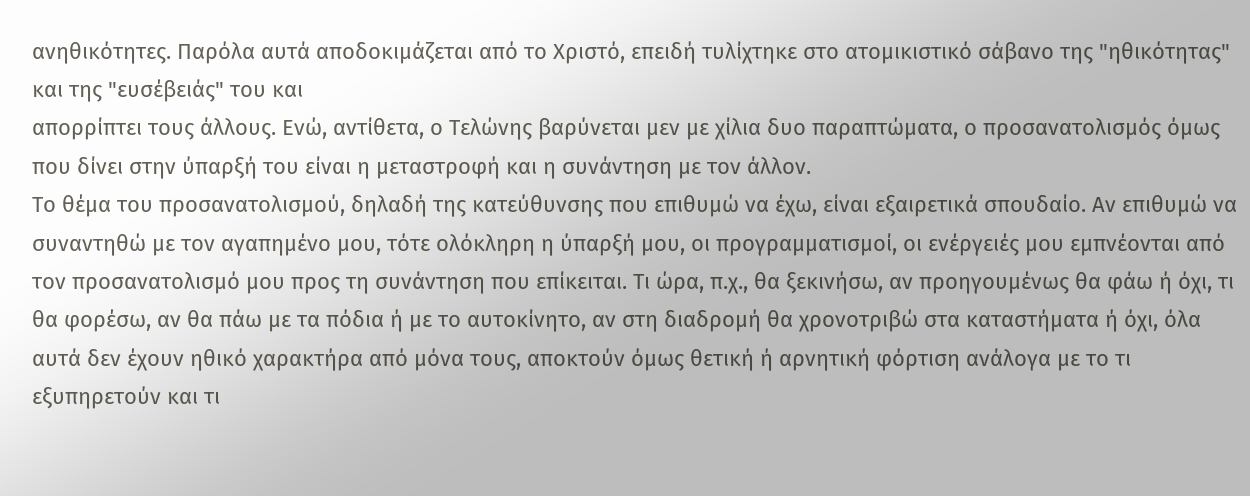ανηθικότητες. Παρόλα αυτά αποδοκιμάζεται από το Χριστό, επειδή τυλίχτηκε στο ατομικιστικό σάβανο της "ηθικότητας" και της "ευσέβειάς" του και
απορρίπτει τους άλλους. Ενώ, αντίθετα, ο Τελώνης βαρύνεται μεν με χίλια δυο παραπτώματα, ο προσανατολισμός όμως που δίνει στην ύπαρξή του είναι η μεταστροφή και η συνάντηση με τον άλλον.
Το θέμα του προσανατολισμού, δηλαδή της κατεύθυνσης που επιθυμώ να έχω, είναι εξαιρετικά σπουδαίο. Αν επιθυμώ να συναντηθώ με τον αγαπημένο μου, τότε ολόκληρη η ύπαρξή μου, οι προγραμματισμοί, οι ενέργειές μου εμπνέονται από τον προσανατολισμό μου προς τη συνάντηση που επίκειται. Τι ώρα, π.χ., θα ξεκινήσω, αν προηγουμένως θα φάω ή όχι, τι θα φορέσω, αν θα πάω με τα πόδια ή με το αυτοκίνητο, αν στη διαδρομή θα χρονοτριβώ στα καταστήματα ή όχι, όλα αυτά δεν έχουν ηθικό χαρακτήρα από μόνα τους, αποκτούν όμως θετική ή αρνητική φόρτιση ανάλογα με το τι εξυπηρετούν και τι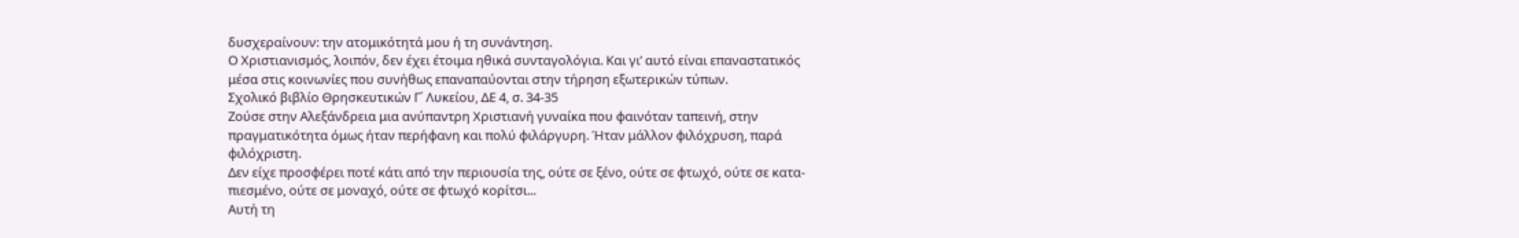δυσχεραίνουν: την ατομικότητά μου ή τη συνάντηση.
Ο Χριστιανισμός, λοιπόν, δεν έχει έτοιμα ηθικά συνταγολόγια. Και γι’ αυτό είναι επαναστατικός
μέσα στις κοινωνίες που συνήθως επαναπαύονται στην τήρηση εξωτερικών τύπων.
Σχολικό βιβλίο Θρησκευτικών Γ΄ Λυκείου, ΔΕ 4, σ. 34-35
Ζούσε στην Αλεξάνδρεια μια ανύπαντρη Χριστιανή γυναίκα που φαινόταν ταπεινή, στην πραγματικότητα όμως ήταν περήφανη και πολύ φιλάργυρη. Ήταν μάλλον φιλόχρυση, παρά φιλόχριστη.
Δεν είχε προσφέρει ποτέ κάτι από την περιουσία της, ούτε σε ξένο, ούτε σε φτωχό, ούτε σε κατα-
πιεσμένο, ούτε σε μοναχό, ούτε σε φτωχό κορίτσι...
Αυτή τη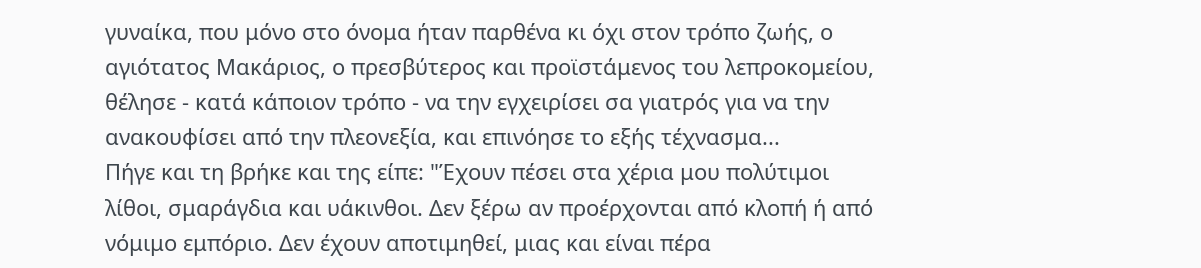γυναίκα, που μόνο στο όνομα ήταν παρθένα κι όχι στον τρόπο ζωής, ο αγιότατος Μακάριος, ο πρεσβύτερος και προϊστάμενος του λεπροκομείου, θέλησε - κατά κάποιον τρόπο - να την εγχειρίσει σα γιατρός για να την ανακουφίσει από την πλεονεξία, και επινόησε το εξής τέχνασμα...
Πήγε και τη βρήκε και της είπε: "Έχουν πέσει στα χέρια μου πολύτιμοι λίθοι, σμαράγδια και υάκινθοι. Δεν ξέρω αν προέρχονται από κλοπή ή από νόμιμο εμπόριο. Δεν έχουν αποτιμηθεί, μιας και είναι πέρα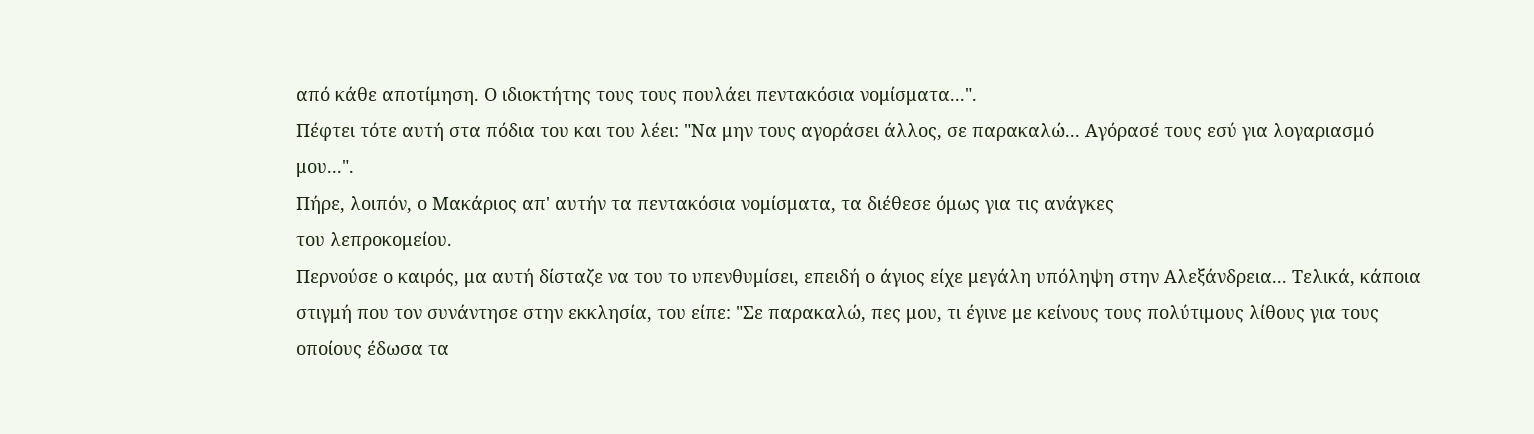από κάθε αποτίμηση. Ο ιδιοκτήτης τους τους πουλάει πεντακόσια νομίσματα...".
Πέφτει τότε αυτή στα πόδια του και του λέει: "Να μην τους αγοράσει άλλος, σε παρακαλώ... Αγόρασέ τους εσύ για λογαριασμό μου...".
Πήρε, λοιπόν, ο Μακάριος απ' αυτήν τα πεντακόσια νομίσματα, τα διέθεσε όμως για τις ανάγκες
του λεπροκομείου.
Περνούσε ο καιρός, μα αυτή δίσταζε να του το υπενθυμίσει, επειδή ο άγιος είχε μεγάλη υπόληψη στην Αλεξάνδρεια... Τελικά, κάποια στιγμή που τον συνάντησε στην εκκλησία, του είπε: "Σε παρακαλώ, πες μου, τι έγινε με κείνους τους πολύτιμους λίθους για τους οποίους έδωσα τα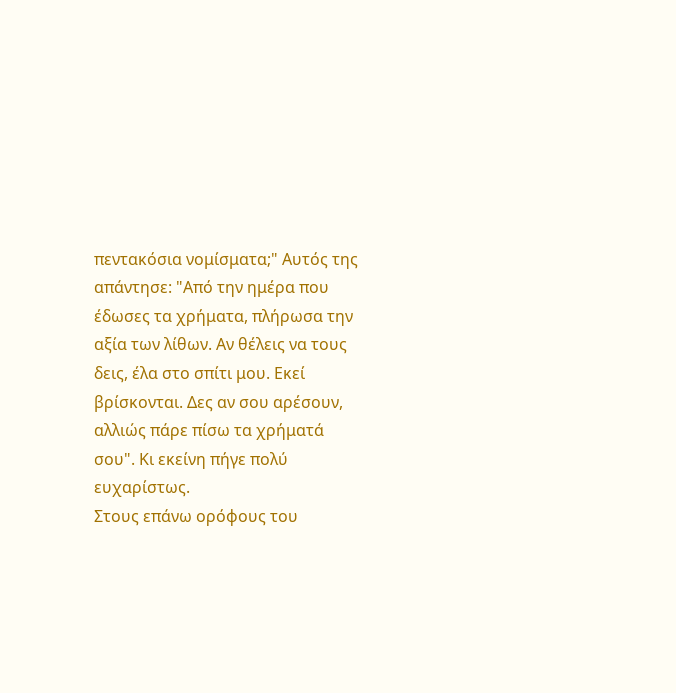πεντακόσια νομίσματα;" Αυτός της απάντησε: "Από την ημέρα που έδωσες τα χρήματα, πλήρωσα την αξία των λίθων. Αν θέλεις να τους δεις, έλα στο σπίτι μου. Εκεί βρίσκονται. Δες αν σου αρέσουν, αλλιώς πάρε πίσω τα χρήματά σου". Κι εκείνη πήγε πολύ ευχαρίστως.
Στους επάνω ορόφους του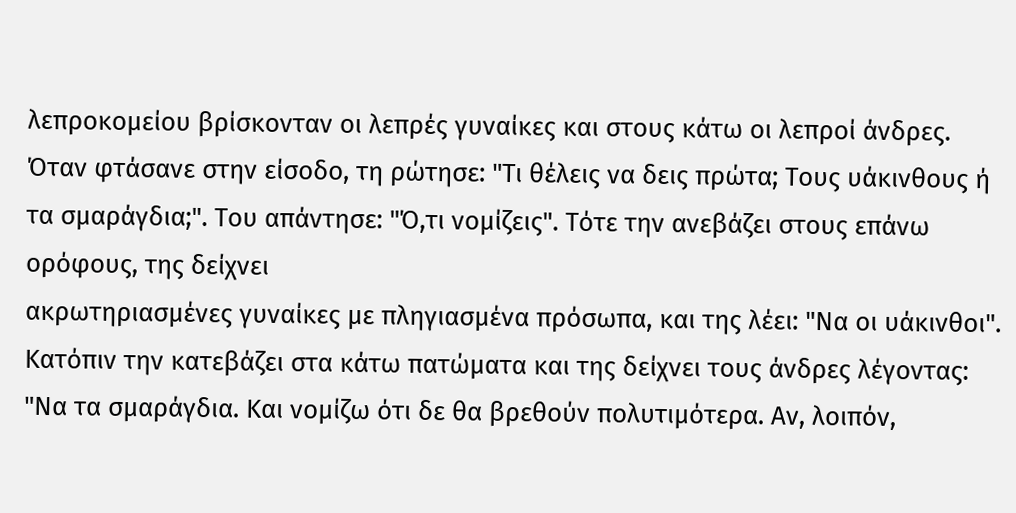λεπροκομείου βρίσκονταν οι λεπρές γυναίκες και στους κάτω οι λεπροί άνδρες. Όταν φτάσανε στην είσοδο, τη ρώτησε: "Τι θέλεις να δεις πρώτα; Τους υάκινθους ή τα σμαράγδια;". Του απάντησε: "Ό,τι νομίζεις". Τότε την ανεβάζει στους επάνω ορόφους, της δείχνει
ακρωτηριασμένες γυναίκες με πληγιασμένα πρόσωπα, και της λέει: "Να οι υάκινθοι". Κατόπιν την κατεβάζει στα κάτω πατώματα και της δείχνει τους άνδρες λέγοντας: "Να τα σμαράγδια. Και νομίζω ότι δε θα βρεθούν πολυτιμότερα. Αν, λοιπόν,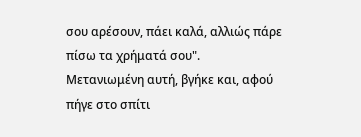σου αρέσουν, πάει καλά, αλλιώς πάρε πίσω τα χρήματά σου".
Μετανιωμένη αυτή, βγήκε και, αφού πήγε στο σπίτι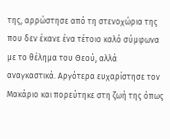της, αρρώστησε από τη στενοχώρια της που δεν έκανε ένα τέτοιο καλό σύμφωνα με το θέλημα του Θεού, αλλά αναγκαστικά. Αργότερα ευχαρίστησε τον Μακάριο και πορεύτηκε στη ζωή της όπως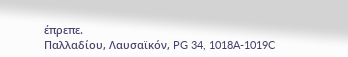έπρεπε.
Παλλαδίου, Λαυσαϊκόν, PG 34, 1018A-1019C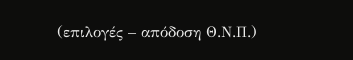(επιλογές – απόδοση Θ.Ν.Π.)